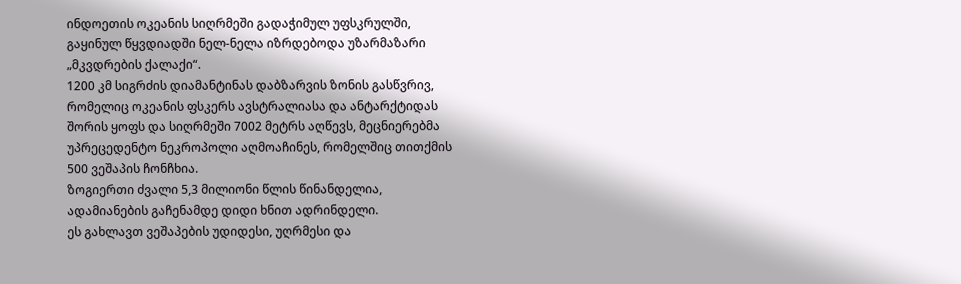ინდოეთის ოკეანის სიღრმეში გადაჭიმულ უფსკრულში, გაყინულ წყვდიადში ნელ-ნელა იზრდებოდა უზარმაზარი „მკვდრების ქალაქი“.
1200 კმ სიგრძის დიამანტინას დაბზარვის ზონის გასწვრივ, რომელიც ოკეანის ფსკერს ავსტრალიასა და ანტარქტიდას შორის ყოფს და სიღრმეში 7002 მეტრს აღწევს, მეცნიერებმა უპრეცედენტო ნეკროპოლი აღმოაჩინეს, რომელშიც თითქმის 500 ვეშაპის ჩონჩხია.
ზოგიერთი ძვალი 5,3 მილიონი წლის წინანდელია, ადამიანების გაჩენამდე დიდი ხნით ადრინდელი.
ეს გახლავთ ვეშაპების უდიდესი, უღრმესი და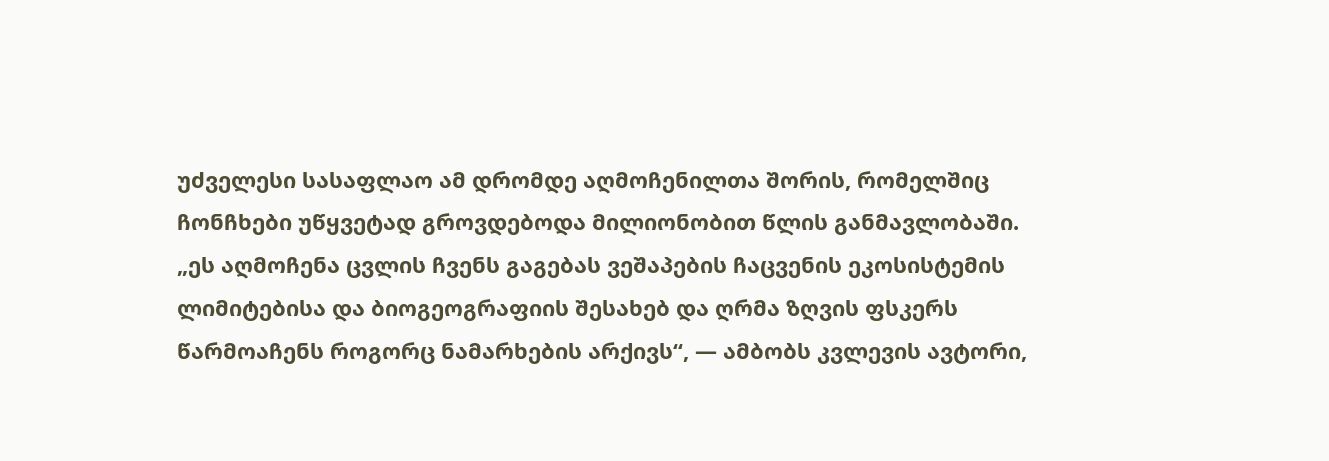უძველესი სასაფლაო ამ დრომდე აღმოჩენილთა შორის, რომელშიც ჩონჩხები უწყვეტად გროვდებოდა მილიონობით წლის განმავლობაში.
„ეს აღმოჩენა ცვლის ჩვენს გაგებას ვეშაპების ჩაცვენის ეკოსისტემის ლიმიტებისა და ბიოგეოგრაფიის შესახებ და ღრმა ზღვის ფსკერს წარმოაჩენს როგორც ნამარხების არქივს“, — ამბობს კვლევის ავტორი,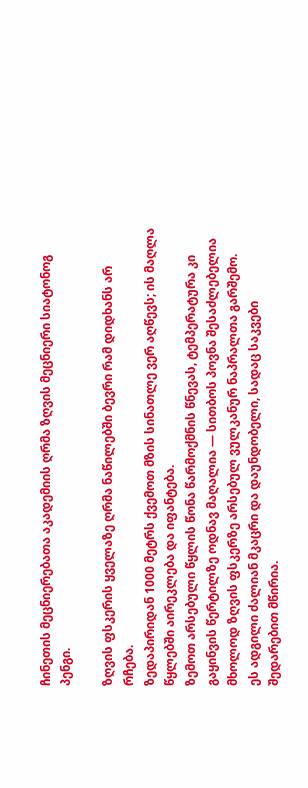ჩინეთის მეცნიერებათა აკადემიის ღრმა ზღვის მეცნიერი სიატონოგ პენგი.

ზღვის ფსკერის ყველაზე ღრმა ნაწილებში ბევრი რამ დიდხანს არ რჩება.
ზედაპირიდან 1000 მეტრს ქვემოთ მზის სინათლე ვერ აღწევს; ის მაღლა წყლებში აირეკლება და იფანტება.
ზემოთ არსებული წყლის წონა წარმოქმნის წნევას, ტემპერატურა კი გაყინვის წერტილზე ოდნავ მაღალია — სითბოს პოვნა შესაძლებელია მხოლოდ ზღვის ფსკერზე არსებულ ვულკანურ ნაპრალთა გარშემო.
ეს ადგილი ძალიან მკაცრი და დაუნდობელი, სადაც საკვები შედარებით მწირია.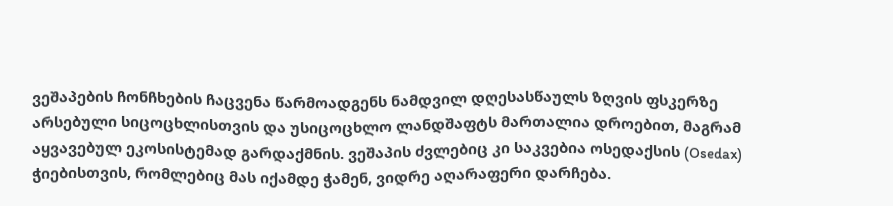ვეშაპების ჩონჩხების ჩაცვენა წარმოადგენს ნამდვილ დღესასწაულს ზღვის ფსკერზე არსებული სიცოცხლისთვის და უსიცოცხლო ლანდშაფტს მართალია დროებით, მაგრამ აყვავებულ ეკოსისტემად გარდაქმნის. ვეშაპის ძვლებიც კი საკვებია ოსედაქსის (Osedax) ჭიებისთვის, რომლებიც მას იქამდე ჭამენ, ვიდრე აღარაფერი დარჩება.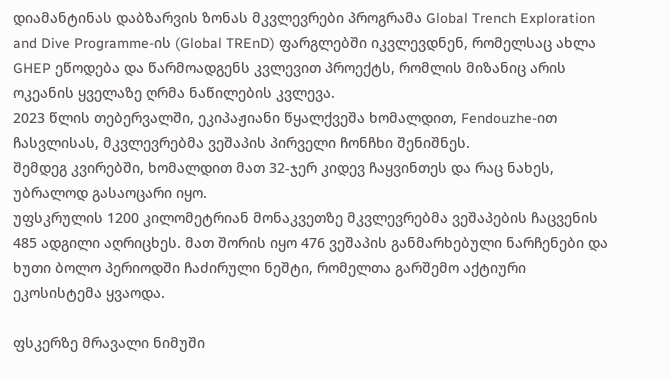დიამანტინას დაბზარვის ზონას მკვლევრები პროგრამა Global Trench Exploration and Dive Programme-ის (Global TREnD) ფარგლებში იკვლევდნენ, რომელსაც ახლა GHEP ეწოდება და წარმოადგენს კვლევით პროექტს, რომლის მიზანიც არის ოკეანის ყველაზე ღრმა ნაწილების კვლევა.
2023 წლის თებერვალში, ეკიპაჟიანი წყალქვეშა ხომალდით, Fendouzhe-ით ჩასვლისას, მკვლევრებმა ვეშაპის პირველი ჩონჩხი შენიშნეს.
შემდეგ კვირებში, ხომალდით მათ 32-ჯერ კიდევ ჩაყვინთეს და რაც ნახეს, უბრალოდ გასაოცარი იყო.
უფსკრულის 1200 კილომეტრიან მონაკვეთზე მკვლევრებმა ვეშაპების ჩაცვენის 485 ადგილი აღრიცხეს. მათ შორის იყო 476 ვეშაპის განმარხებული ნარჩენები და ხუთი ბოლო პერიოდში ჩაძირული ნეშტი, რომელთა გარშემო აქტიური ეკოსისტემა ყვაოდა.

ფსკერზე მრავალი ნიმუში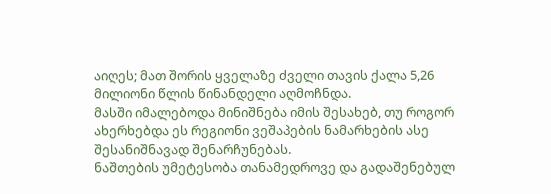აიღეს; მათ შორის ყველაზე ძველი თავის ქალა 5,26 მილიონი წლის წინანდელი აღმოჩნდა.
მასში იმალებოდა მინიშნება იმის შესახებ, თუ როგორ ახერხებდა ეს რეგიონი ვეშაპების ნამარხების ასე შესანიშნავად შენარჩუნებას.
ნაშთების უმეტესობა თანამედროვე და გადაშენებულ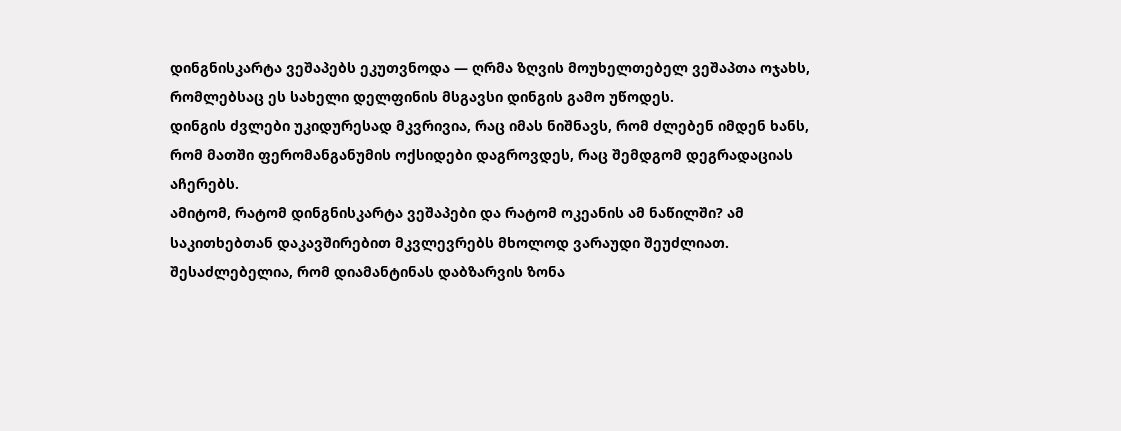დინგნისკარტა ვეშაპებს ეკუთვნოდა — ღრმა ზღვის მოუხელთებელ ვეშაპთა ოჯახს, რომლებსაც ეს სახელი დელფინის მსგავსი დინგის გამო უწოდეს.
დინგის ძვლები უკიდურესად მკვრივია, რაც იმას ნიშნავს, რომ ძლებენ იმდენ ხანს, რომ მათში ფერომანგანუმის ოქსიდები დაგროვდეს, რაც შემდგომ დეგრადაციას აჩერებს.
ამიტომ, რატომ დინგნისკარტა ვეშაპები და რატომ ოკეანის ამ ნაწილში? ამ საკითხებთან დაკავშირებით მკვლევრებს მხოლოდ ვარაუდი შეუძლიათ.
შესაძლებელია, რომ დიამანტინას დაბზარვის ზონა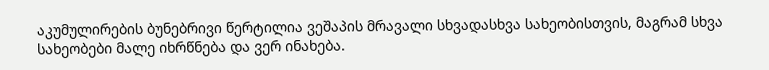აკუმულირების ბუნებრივი წერტილია ვეშაპის მრავალი სხვადასხვა სახეობისთვის, მაგრამ სხვა სახეობები მალე იხრწნება და ვერ ინახება.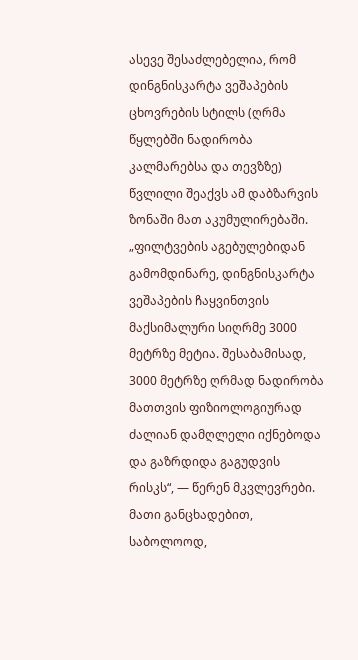ასევე შესაძლებელია, რომ დინგნისკარტა ვეშაპების ცხოვრების სტილს (ღრმა წყლებში ნადირობა კალმარებსა და თევზზე) წვლილი შეაქვს ამ დაბზარვის ზონაში მათ აკუმულირებაში.
„ფილტვების აგებულებიდან გამომდინარე, დინგნისკარტა ვეშაპების ჩაყვინთვის მაქსიმალური სიღრმე 3000 მეტრზე მეტია. შესაბამისად, 3000 მეტრზე ღრმად ნადირობა მათთვის ფიზიოლოგიურად ძალიან დამღლელი იქნებოდა და გაზრდიდა გაგუდვის რისკს“, — წერენ მკვლევრები.
მათი განცხადებით, საბოლოოდ,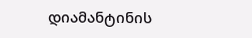დიამანტინის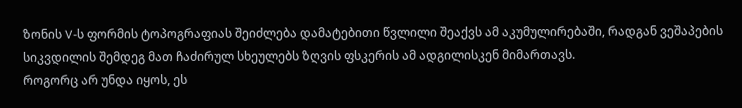ზონის V-ს ფორმის ტოპოგრაფიას შეიძლება დამატებითი წვლილი შეაქვს ამ აკუმულირებაში, რადგან ვეშაპების სიკვდილის შემდეგ მათ ჩაძირულ სხეულებს ზღვის ფსკერის ამ ადგილისკენ მიმართავს.
როგორც არ უნდა იყოს, ეს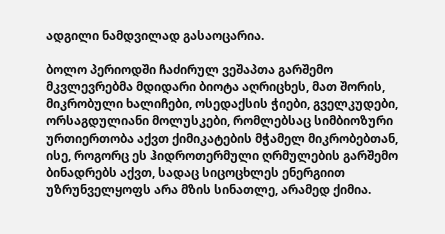ადგილი ნამდვილად გასაოცარია.

ბოლო პერიოდში ჩაძირულ ვეშაპთა გარშემო მკვლევრებმა მდიდარი ბიოტა აღრიცხეს, მათ შორის, მიკრობული ხალიჩები, ოსედაქსის ჭიები, გველკუდები, ორსაგდულიანი მოლუსკები, რომლებსაც სიმბიოზური ურთიერთობა აქვთ ქიმიკატების მჭამელ მიკრობებთან, ისე, როგორც ეს ჰიდროთერმული ღრმულების გარშემო ბინადრებს აქვთ, სადაც სიცოცხლეს ენერგიით უზრუნველყოფს არა მზის სინათლე, არამედ ქიმია.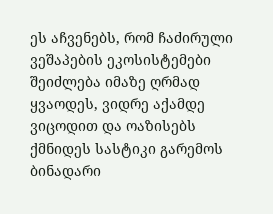ეს აჩვენებს, რომ ჩაძირული ვეშაპების ეკოსისტემები შეიძლება იმაზე ღრმად ყვაოდეს, ვიდრე აქამდე ვიცოდით და ოაზისებს ქმნიდეს სასტიკი გარემოს ბინადარი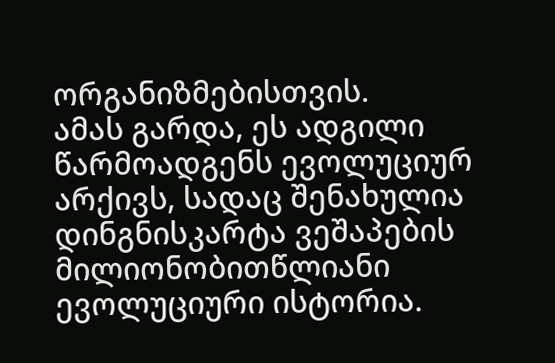ორგანიზმებისთვის.
ამას გარდა, ეს ადგილი წარმოადგენს ევოლუციურ არქივს, სადაც შენახულია დინგნისკარტა ვეშაპების მილიონობითწლიანი ევოლუციური ისტორია.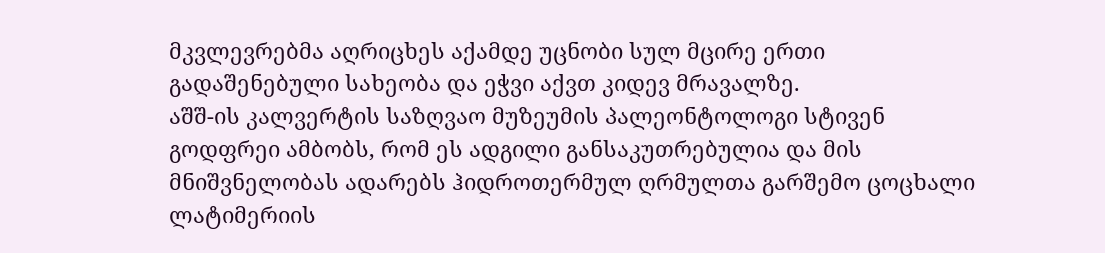მკვლევრებმა აღრიცხეს აქამდე უცნობი სულ მცირე ერთი გადაშენებული სახეობა და ეჭვი აქვთ კიდევ მრავალზე.
აშშ-ის კალვერტის საზღვაო მუზეუმის პალეონტოლოგი სტივენ გოდფრეი ამბობს, რომ ეს ადგილი განსაკუთრებულია და მის მნიშვნელობას ადარებს ჰიდროთერმულ ღრმულთა გარშემო ცოცხალი ლატიმერიის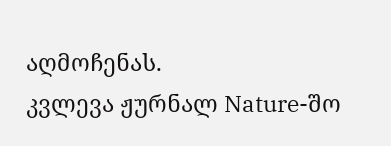აღმოჩენას.
კვლევა ჟურნალ Nature-შო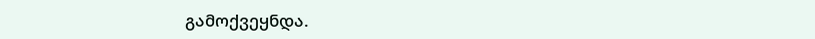გამოქვეყნდა.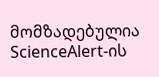მომზადებულია ScienceAlert-ის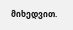მიხედვით.